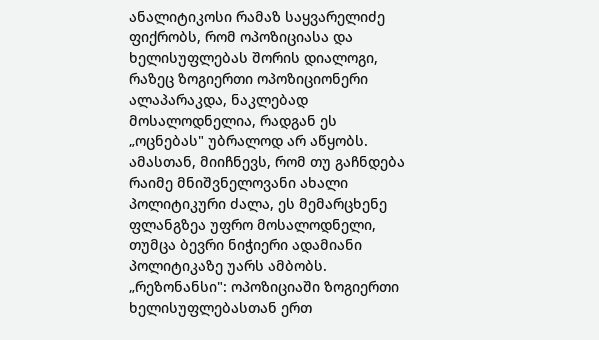ანალიტიკოსი რამაზ საყვარელიძე ფიქრობს, რომ ოპოზიციასა და ხელისუფლებას შორის დიალოგი, რაზეც ზოგიერთი ოპოზიციონერი ალაპარაკდა, ნაკლებად მოსალოდნელია, რადგან ეს „ოცნებას" უბრალოდ არ აწყობს. ამასთან, მიიჩნევს, რომ თუ გაჩნდება რაიმე მნიშვნელოვანი ახალი პოლიტიკური ძალა, ეს მემარცხენე ფლანგზეა უფრო მოსალოდნელი, თუმცა ბევრი ნიჭიერი ადამიანი პოლიტიკაზე უარს ამბობს.
„რეზონანსი": ოპოზიციაში ზოგიერთი ხელისუფლებასთან ერთ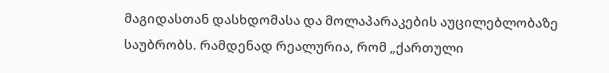მაგიდასთან დასხდომასა და მოლაპარაკების აუცილებლობაზე საუბრობს. რამდენად რეალურია, რომ „ქართული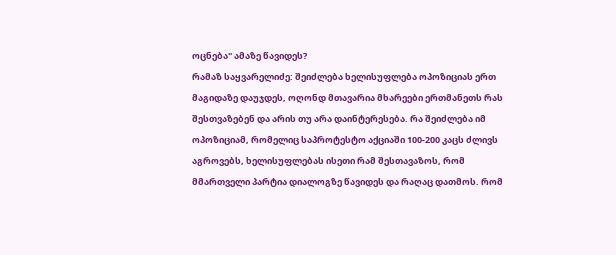ოცნება" ამაზე წავიდეს?
რამაზ საყვარელიძე: შეიძლება ხელისუფლება ოპოზიციას ერთ მაგიდაზე დაუჯდეს, ოღონდ მთავარია მხარეები ერთმანეთს რას შესთვაზებენ და არის თუ არა დაინტერესება. რა შეიძლება იმ ოპოზიციამ, რომელიც საპროტესტო აქციაში 100-200 კაცს ძლივს აგროვებს, ხელისუფლებას ისეთი რამ შესთავაზოს, რომ მმართველი პარტია დიალოგზე წავიდეს და რაღაც დათმოს. რომ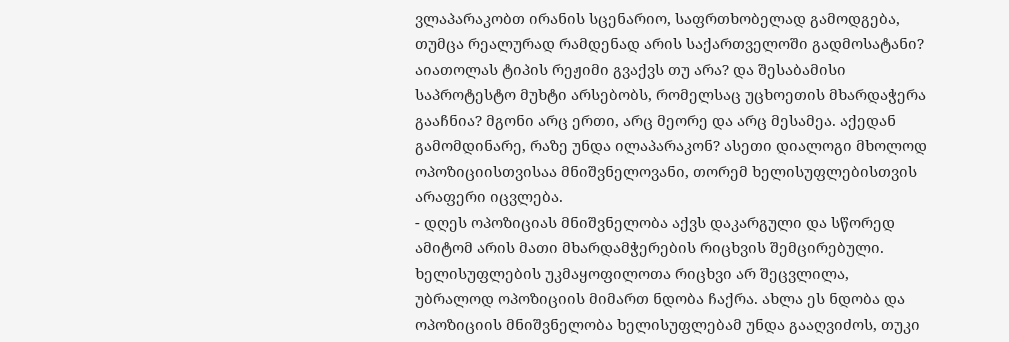ვლაპარაკობთ ირანის სცენარიო, საფრთხობელად გამოდგება, თუმცა რეალურად რამდენად არის საქართველოში გადმოსატანი? აიათოლას ტიპის რეჟიმი გვაქვს თუ არა? და შესაბამისი საპროტესტო მუხტი არსებობს, რომელსაც უცხოეთის მხარდაჭერა გააჩნია? მგონი არც ერთი, არც მეორე და არც მესამეა. აქედან გამომდინარე, რაზე უნდა ილაპარაკონ? ასეთი დიალოგი მხოლოდ ოპოზიციისთვისაა მნიშვნელოვანი, თორემ ხელისუფლებისთვის არაფერი იცვლება.
- დღეს ოპოზიციას მნიშვნელობა აქვს დაკარგული და სწორედ ამიტომ არის მათი მხარდამჭერების რიცხვის შემცირებული. ხელისუფლების უკმაყოფილოთა რიცხვი არ შეცვლილა,
უბრალოდ ოპოზიციის მიმართ ნდობა ჩაქრა. ახლა ეს ნდობა და ოპოზიციის მნიშვნელობა ხელისუფლებამ უნდა გააღვიძოს, თუკი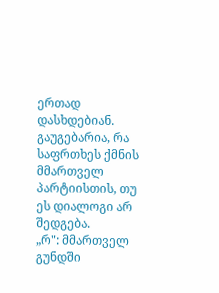ერთად დასხდებიან. გაუგებარია, რა საფრთხეს ქმნის მმართველ პარტიისთის, თუ ეს დიალოგი არ შედგება.
„რ": მმართველ გუნდში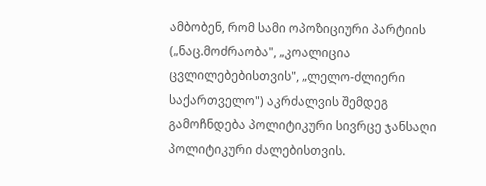ამბობენ, რომ სამი ოპოზიციური პარტიის („ნაც.მოძრაობა", „კოალიცია ცვლილებებისთვის", „ლელო-ძლიერი საქართველო") აკრძალვის შემდეგ გამოჩნდება პოლიტიკური სივრცე ჯანსაღი პოლიტიკური ძალებისთვის.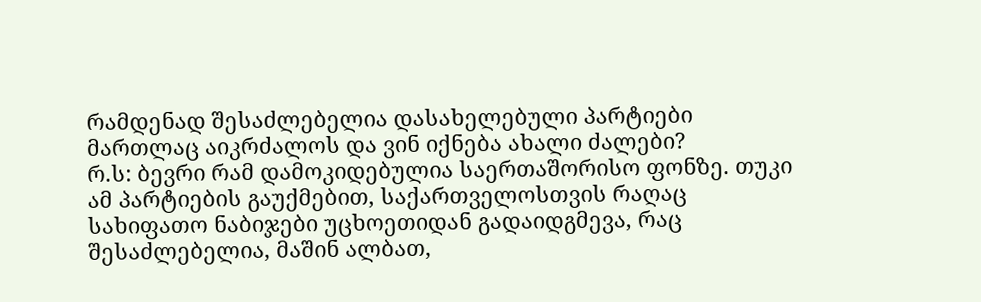რამდენად შესაძლებელია დასახელებული პარტიები მართლაც აიკრძალოს და ვინ იქნება ახალი ძალები?
რ.ს: ბევრი რამ დამოკიდებულია საერთაშორისო ფონზე. თუკი ამ პარტიების გაუქმებით, საქართველოსთვის რაღაც სახიფათო ნაბიჯები უცხოეთიდან გადაიდგმევა, რაც შესაძლებელია, მაშინ ალბათ,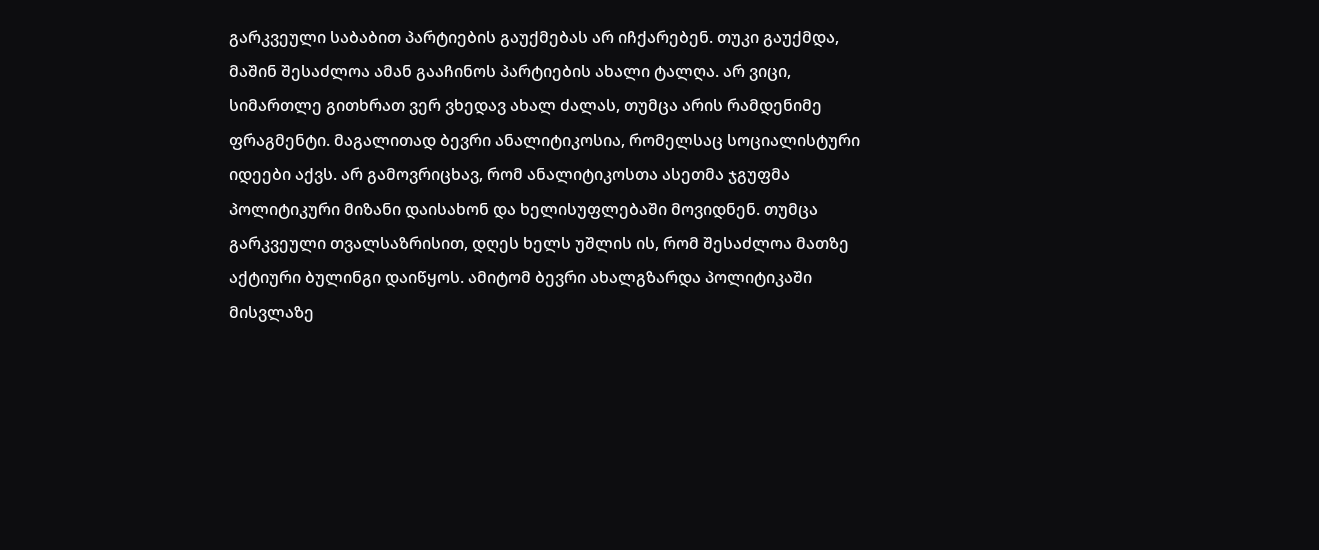გარკვეული საბაბით პარტიების გაუქმებას არ იჩქარებენ. თუკი გაუქმდა, მაშინ შესაძლოა ამან გააჩინოს პარტიების ახალი ტალღა. არ ვიცი, სიმართლე გითხრათ ვერ ვხედავ ახალ ძალას, თუმცა არის რამდენიმე ფრაგმენტი. მაგალითად ბევრი ანალიტიკოსია, რომელსაც სოციალისტური იდეები აქვს. არ გამოვრიცხავ, რომ ანალიტიკოსთა ასეთმა ჯგუფმა პოლიტიკური მიზანი დაისახონ და ხელისუფლებაში მოვიდნენ. თუმცა გარკვეული თვალსაზრისით, დღეს ხელს უშლის ის, რომ შესაძლოა მათზე აქტიური ბულინგი დაიწყოს. ამიტომ ბევრი ახალგზარდა პოლიტიკაში მისვლაზე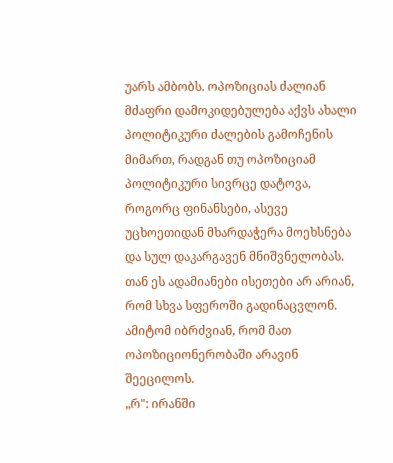უარს ამბობს. ოპოზიციას ძალიან მძაფრი დამოკიდებულება აქვს ახალი პოლიტიკური ძალების გამოჩენის მიმართ, რადგან თუ ოპოზიციამ პოლიტიკური სივრცე დატოვა, როგორც ფინანსები, ასევე უცხოეთიდან მხარდაჭერა მოეხსნება და სულ დაკარგავენ მნიშვნელობას. თან ეს ადამიანები ისეთები არ არიან, რომ სხვა სფეროში გადინაცვლონ. ამიტომ იბრძვიან, რომ მათ ოპოზიციონერობაში არავინ შეეცილოს.
„რ": ირანში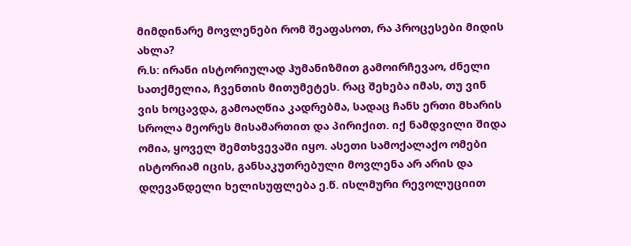მიმდინარე მოვლენები რომ შეაფასოთ, რა პროცესები მიდის ახლა?
რ.ს: ირანი ისტორიულად ჰუმანიზმით გამოირჩევაო, ძნელი სათქმელია, ჩვენთის მითუმეტეს. რაც შეხება იმას, თუ ვინ ვის ხოცავდა, გამოაღწია კადრებმა, სადაც ჩანს ერთი მხარის სროლა მეორეს მისამართით და პირიქით. იქ ნამდვილი შიდა ომია, ყოველ შემთხვევაში იყო. ასეთი სამოქალაქო ომები ისტორიამ იცის, განსაკუთრებული მოვლენა არ არის და დღევანდელი ხელისუფლება ე.წ. ისლმური რევოლუციით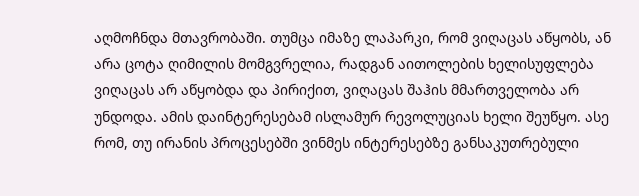აღმოჩნდა მთავრობაში. თუმცა იმაზე ლაპარკი, რომ ვიღაცას აწყობს, ან არა ცოტა ღიმილის მომგვრელია, რადგან აითოლების ხელისუფლება ვიღაცას არ აწყობდა და პირიქით, ვიღაცას შაჰის მმართველობა არ უნდოდა. ამის დაინტერესებამ ისლამურ რევოლუციას ხელი შეუწყო. ასე რომ, თუ ირანის პროცესებში ვინმეს ინტერესებზე განსაკუთრებული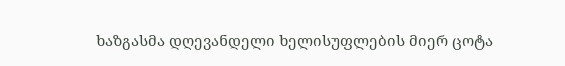ხაზგასმა დღევანდელი ხელისუფლების მიერ ცოტა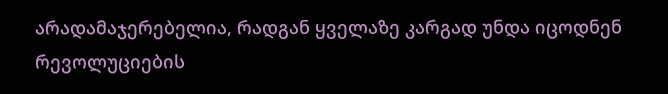არადამაჯერებელია, რადგან ყველაზე კარგად უნდა იცოდნენ რევოლუციების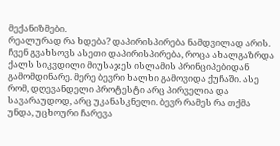მექანიზმები.
რეალურად რა ხდება? დაპირისპირება ნამდვილად არის. ჩვენ გვახსოვს ასეთი დაპირისპირება, როცა ახალგაზრდა ქალს სიკვდილი მიუსაჯეს ისლამის პრინციპებიდან გამომდინარე. მერე ბევრი ხალხი გამოვიდა ქუჩაში. ასე რომ, დღევანდელი პროტესტი არც პირველია და სავარაუდოდ, არც უკანასკნელი. ბევრ რამეს რა თქმა უნდა, უცხოური ჩარევა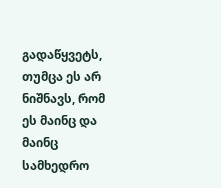გადაწყვეტს, თუმცა ეს არ ნიშნავს, რომ ეს მაინც და მაინც სამხედრო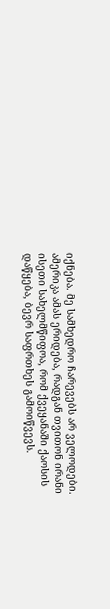იქნება. მე სამხედრო ჩარევებს არ ველოდები. ამერიკა ამას ერიდება, რადგან თვითონ ირანი ისეთი სახელმწიფოა, რომ ქვეყანაში ქაოსის დაწყება, ბევრ საფრთხეს გამოიწვევს.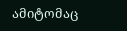ამიტომაც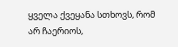ყველა ქვეყანა სთხოვს, რომ არ ჩაერიოს,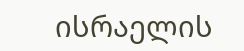ისრაელის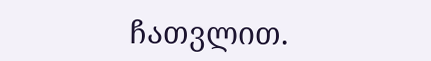ჩათვლით.